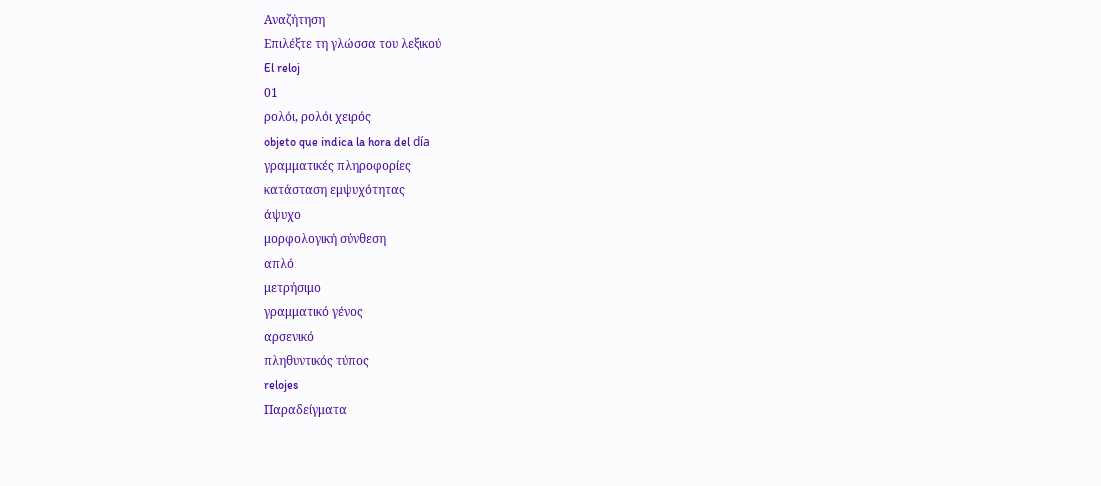Αναζήτηση
Επιλέξτε τη γλώσσα του λεξικού
El reloj
01
ρολόι, ρολόι χειρός
objeto que indica la hora del día
γραμματικές πληροφορίες
κατάσταση εμψυχότητας
άψυχο
μορφολογική σύνθεση
απλό
μετρήσιμο
γραμματικό γένος
αρσενικό
πληθυντικός τύπος
relojes
Παραδείγματα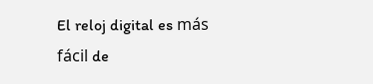El reloj digital es más fácil de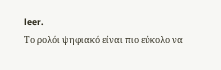leer.
Το ρολόι ψηφιακό είναι πιο εύκολο να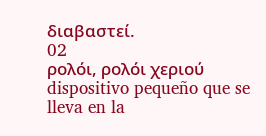διαβαστεί.
02
ρολόι, ρολόι χεριού
dispositivo pequeño que se lleva en la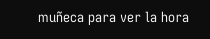muñeca para ver la hora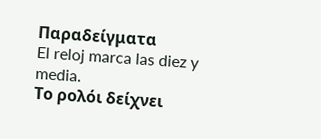Παραδείγματα
El reloj marca las diez y media.
Το ρολόι δείχνει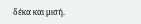δέκα και μισή.